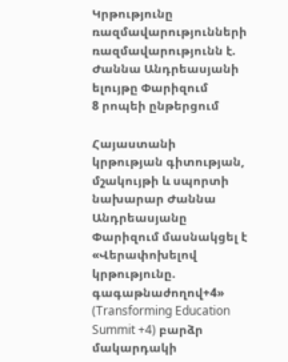Կրթությունը ռազմավարությունների ռազմավարությունն է. Ժաննա Անդրեասյանի ելույթը Փարիզում
8 րոպեի ընթերցում

Հայաստանի կրթության գիտության, մշակույթի և սպորտի նախարար Ժաննա Անդրեասյանը Փարիզում մասնակցել է «Վերափոխելով կրթությունը. գագաթնաժողով+4» (Transforming Education Summit +4) բարձր մակարդակի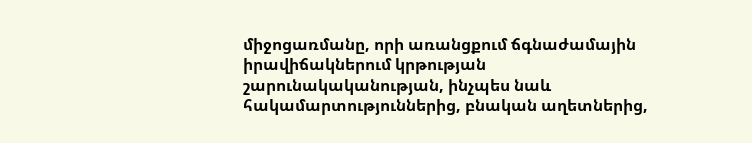միջոցառմանը, որի առանցքում ճգնաժամային իրավիճակներում կրթության շարունակականության, ինչպես նաև հակամարտություններից, բնական աղետներից,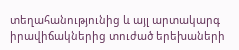տեղահանությունից և այլ արտակարգ իրավիճակներից տուժած երեխաների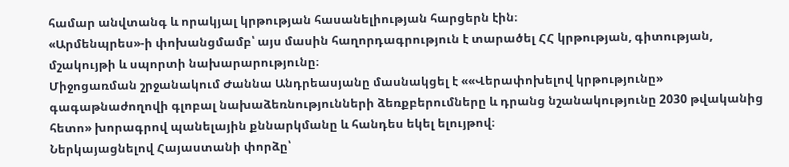համար անվտանգ և որակյալ կրթության հասանելիության հարցերն էին։
«Արմենպրես»-ի փոխանցմամբ՝ այս մասին հաղորդագրություն է տարածել ՀՀ կրթության, գիտության, մշակույթի և սպորտի նախարարությունը։
Միջոցառման շրջանակում Ժաննա Անդրեասյանը մասնակցել է ««Վերափոխելով կրթությունը» գագաթնաժողովի գլոբալ նախաձեռնությունների ձեռքբերումները և դրանց նշանակությունը 2030 թվականից հետո» խորագրով պանելային քննարկմանը և հանդես եկել ելույթով։
Ներկայացնելով Հայաստանի փորձը՝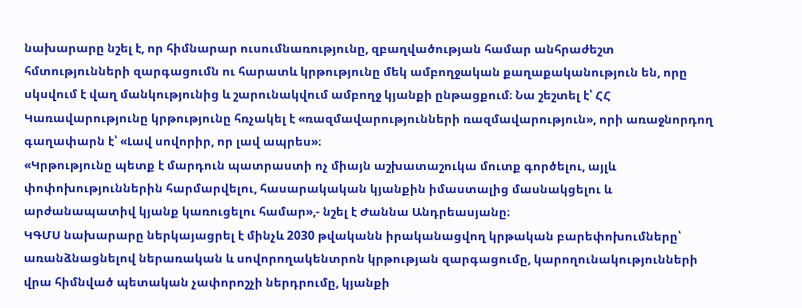նախարարը նշել է, որ հիմնարար ուսումնառությունը, զբաղվածության համար անհրաժեշտ հմտությունների զարգացումն ու հարատև կրթությունը մեկ ամբողջական քաղաքականություն են, որը սկսվում է վաղ մանկությունից և շարունակվում ամբողջ կյանքի ընթացքում։ Նա շեշտել է՝ ՀՀ Կառավարությունը կրթությունը հռչակել է «ռազմավարությունների ռազմավարություն», որի առաջնորդող գաղափարն է՝ «Լավ սովորիր, որ լավ ապրես»։
«Կրթությունը պետք է մարդուն պատրաստի ոչ միայն աշխատաշուկա մուտք գործելու, այլև փոփոխություններին հարմարվելու, հասարակական կյանքին իմաստալից մասնակցելու և արժանապատիվ կյանք կառուցելու համար»,- նշել է Ժաննա Անդրեասյանը։
ԿԳՄՍ նախարարը ներկայացրել է մինչև 2030 թվականն իրականացվող կրթական բարեփոխումները՝ առանձնացնելով ներառական և սովորողակենտրոն կրթության զարգացումը, կարողունակությունների վրա հիմնված պետական չափորոշչի ներդրումը, կյանքի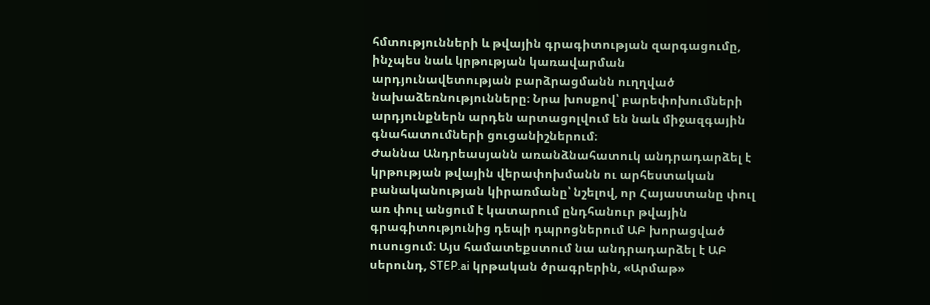հմտությունների և թվային գրագիտության զարգացումը, ինչպես նաև կրթության կառավարման արդյունավետության բարձրացմանն ուղղված նախաձեռնությունները։ Նրա խոսքով՝ բարեփոխումների արդյունքներն արդեն արտացոլվում են նաև միջազգային գնահատումների ցուցանիշներում։
Ժաննա Անդրեասյանն առանձնահատուկ անդրադարձել է կրթության թվային վերափոխմանն ու արհեստական բանականության կիրառմանը՝ նշելով, որ Հայաստանը փուլ առ փուլ անցում է կատարում ընդհանուր թվային գրագիտությունից դեպի դպրոցներում ԱԲ խորացված ուսուցում։ Այս համատեքստում նա անդրադարձել է ԱԲ սերունդ, STEP.ai կրթական ծրագրերին, «Արմաթ»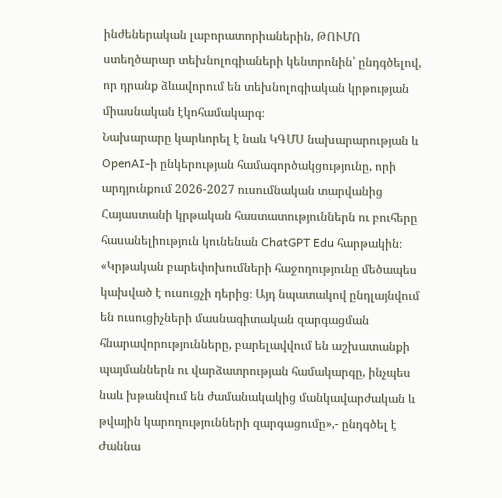ինժեներական լաբորատորիաներին, ԹՈՒՄՈ ստեղծարար տեխնոլոգիաների կենտրոնին՝ ընդգծելով, որ դրանք ձևավորում են տեխնոլոգիական կրթության միասնական էկոհամակարգ։
Նախարարը կարևորել է նաև ԿԳՄՍ նախարարության և OpenAI-ի ընկերության համագործակցությունը, որի արդյունքում 2026-2027 ուսումնական տարվանից Հայաստանի կրթական հաստատություններն ու բուհերը հասանելիություն կունենան ChatGPT Edu հարթակին։
«Կրթական բարեփոխումների հաջողությունը մեծապես կախված է ուսուցչի դերից։ Այդ նպատակով ընդլայնվում են ուսուցիչների մասնագիտական զարգացման հնարավորությունները, բարելավվում են աշխատանքի պայմաններն ու վարձատրության համակարգը, ինչպես նաև խթանվում են ժամանակակից մանկավարժական և թվային կարողությունների զարգացումը»,- ընդգծել է Ժաննա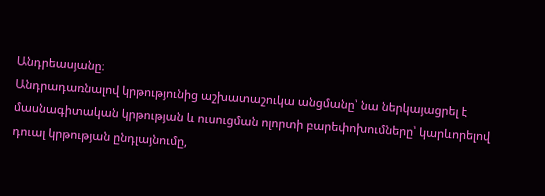Անդրեասյանը։
Անդրադառնալով կրթությունից աշխատաշուկա անցմանը՝ նա ներկայացրել է մասնագիտական կրթության և ուսուցման ոլորտի բարեփոխումները՝ կարևորելով դուալ կրթության ընդլայնումը,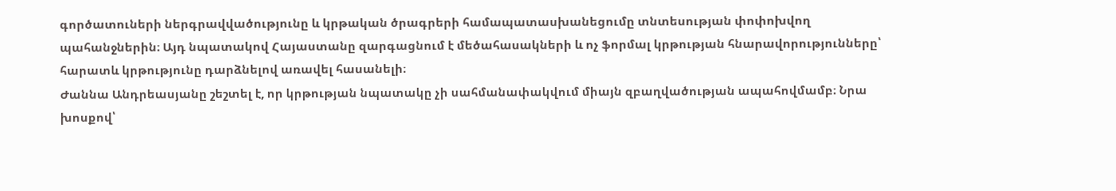գործատուների ներգրավվածությունը և կրթական ծրագրերի համապատասխանեցումը տնտեսության փոփոխվող պահանջներին։ Այդ նպատակով Հայաստանը զարգացնում է մեծահասակների և ոչ ֆորմալ կրթության հնարավորությունները՝ հարատև կրթությունը դարձնելով առավել հասանելի։
Ժաննա Անդրեասյանը շեշտել է, որ կրթության նպատակը չի սահմանափակվում միայն զբաղվածության ապահովմամբ։ Նրա խոսքով՝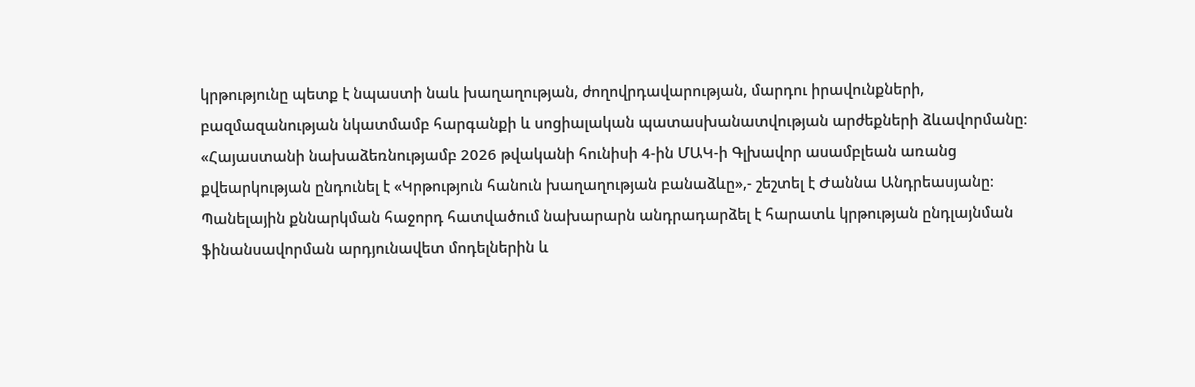կրթությունը պետք է նպաստի նաև խաղաղության, ժողովրդավարության, մարդու իրավունքների, բազմազանության նկատմամբ հարգանքի և սոցիալական պատասխանատվության արժեքների ձևավորմանը։
«Հայաստանի նախաձեռնությամբ 2026 թվականի հունիսի 4-ին ՄԱԿ-ի Գլխավոր ասամբլեան առանց քվեարկության ընդունել է «Կրթություն հանուն խաղաղության բանաձևը»,- շեշտել է Ժաննա Անդրեասյանը։
Պանելային քննարկման հաջորդ հատվածում նախարարն անդրադարձել է հարատև կրթության ընդլայնման ֆինանսավորման արդյունավետ մոդելներին և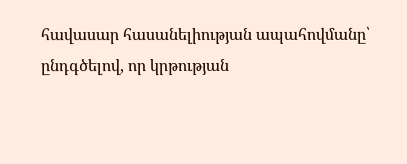հավասար հասանելիության ապահովմանը՝ ընդգծելով, որ կրթության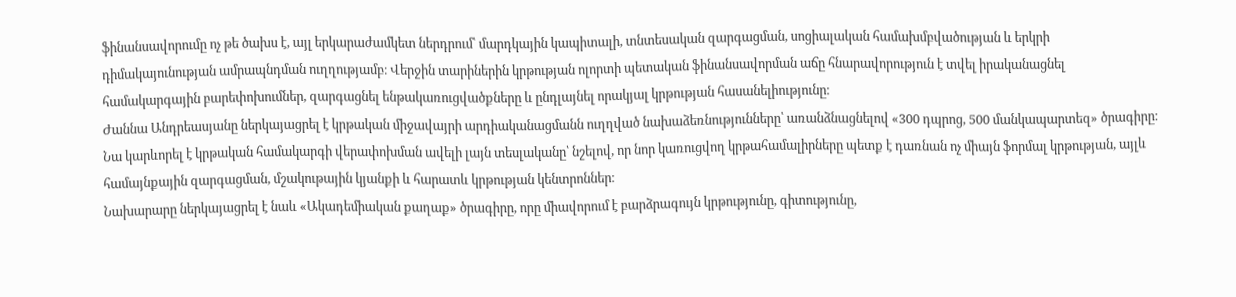ֆինանսավորումը ոչ թե ծախս է, այլ երկարաժամկետ ներդրում՝ մարդկային կապիտալի, տնտեսական զարգացման, սոցիալական համախմբվածության և երկրի դիմակայունության ամրապնդման ուղղությամբ։ Վերջին տարիներին կրթության ոլորտի պետական ֆինանսավորման աճը հնարավորություն է տվել իրականացնել համակարգային բարեփոխումներ, զարգացնել ենթակառուցվածքները և ընդլայնել որակյալ կրթության հասանելիությունը։
Ժաննա Անդրեասյանը ներկայացրել է կրթական միջավայրի արդիականացմանն ուղղված նախաձեռնությունները՝ առանձնացնելով «300 դպրոց, 500 մանկապարտեզ» ծրագիրը։ Նա կարևորել է կրթական համակարգի վերափոխման ավելի լայն տեսլականը՝ նշելով, որ նոր կառուցվող կրթահամալիրները պետք է դառնան ոչ միայն ֆորմալ կրթության, այլև համայնքային զարգացման, մշակութային կյանքի և հարատև կրթության կենտրոններ։
Նախարարը ներկայացրել է նաև «Ակադեմիական քաղաք» ծրագիրը, որը միավորում է բարձրագույն կրթությունը, գիտությունը,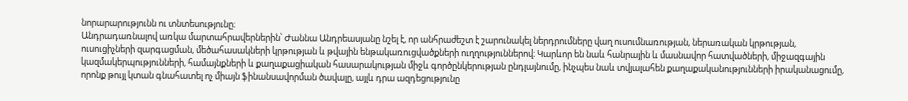նորարարությունն ու տնտեսությունը։
Անդրադառնալով առկա մարտահրավերներին՝ Ժաննա Անդրեասյանը նշել է, որ անհրաժեշտ է շարունակել ներդրումները վաղ ուսումնառության, ներառական կրթության, ուսուցիչների զարգացման, մեծահասակների կրթության և թվային ենթակառուցվածքների ուղղություններով։ Կարևոր են նաև հանրային և մասնավոր հատվածների, միջազգային կազմակերպությունների, համայնքների և քաղաքացիական հասարակության միջև գործընկերության ընդլայնումը, ինչպես նաև տվյալահեն քաղաքականությունների իրականացումը, որոնք թույլ կտան գնահատել ոչ միայն ֆինանսավորման ծավալը, այլև դրա ազդեցությունը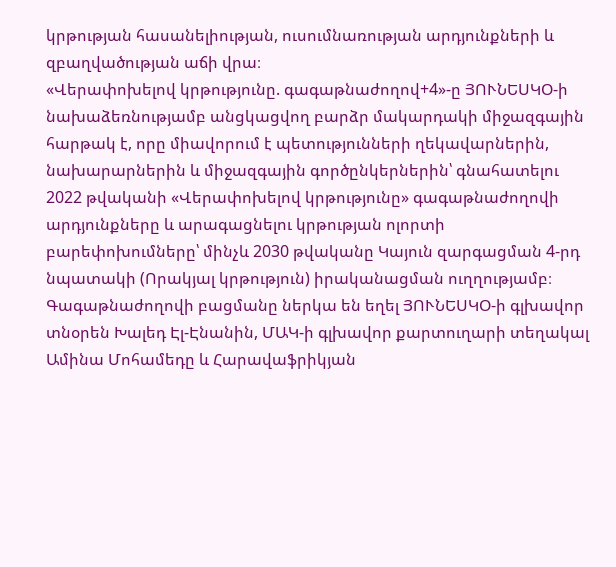կրթության հասանելիության, ուսումնառության արդյունքների և զբաղվածության աճի վրա։
«Վերափոխելով կրթությունը. գագաթնաժողով+4»-ը ՅՈՒՆԵՍԿՕ-ի նախաձեռնությամբ անցկացվող բարձր մակարդակի միջազգային հարթակ է, որը միավորում է պետությունների ղեկավարներին, նախարարներին և միջազգային գործընկերներին՝ գնահատելու 2022 թվականի «Վերափոխելով կրթությունը» գագաթնաժողովի արդյունքները և արագացնելու կրթության ոլորտի բարեփոխումները՝ մինչև 2030 թվականը Կայուն զարգացման 4-րդ նպատակի (Որակյալ կրթություն) իրականացման ուղղությամբ։
Գագաթնաժողովի բացմանը ներկա են եղել ՅՈՒՆԵՍԿՕ-ի գլխավոր տնօրեն Խալեդ Էլ-Էնանին, ՄԱԿ-ի գլխավոր քարտուղարի տեղակալ Ամինա Մոհամեդը և Հարավաֆրիկյան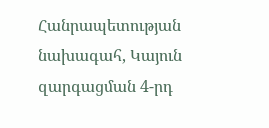Հանրապետության նախագահ, Կայուն զարգացման 4-րդ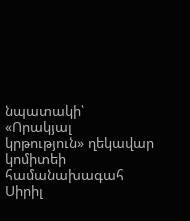նպատակի՝ «Որակյալ կրթություն» ղեկավար կոմիտեի համանախագահ Սիրիլ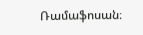Ռամաֆոսան։